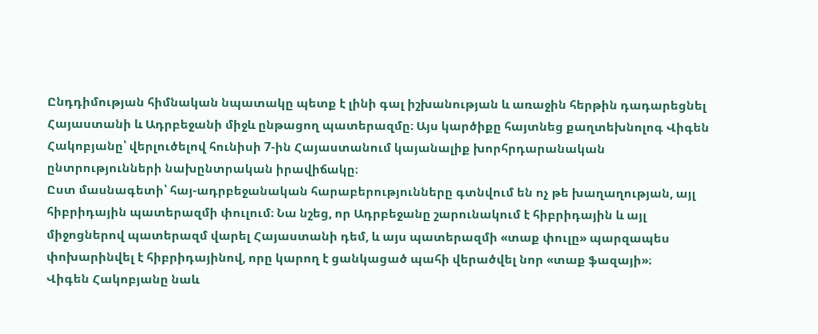Ընդդիմության հիմնական նպատակը պետք է լինի գալ իշխանության և առաջին հերթին դադարեցնել Հայաստանի և Ադրբեջանի միջև ընթացող պատերազմը։ Այս կարծիքը հայտնեց քաղտեխնոլոգ Վիգեն Հակոբյանը՝ վերլուծելով հունիսի 7-ին Հայաստանում կայանալիք խորհրդարանական ընտրությունների նախընտրական իրավիճակը։
Ըստ մասնագետի՝ հայ-ադրբեջանական հարաբերությունները գտնվում են ոչ թե խաղաղության, այլ հիբրիդային պատերազմի փուլում։ Նա նշեց, որ Ադրբեջանը շարունակում է հիբրիդային և այլ միջոցներով պատերազմ վարել Հայաստանի դեմ, և այս պատերազմի «տաք փուլը» պարզապես փոխարինվել է հիբրիդայինով, որը կարող է ցանկացած պահի վերածվել նոր «տաք ֆազայի»։
Վիգեն Հակոբյանը նաև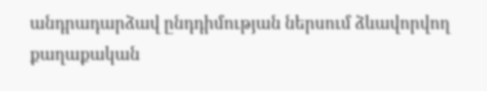անդրադարձավ ընդդիմության ներսում ձևավորվող քաղաքական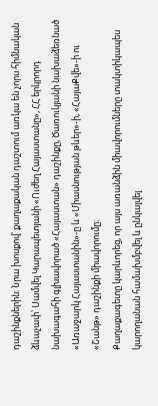դաշինքներին։ Նրա խոսքով՝ քաղաքական դաշտում առկա են չորս հիմնական ձևաչափ՝ Սամվել Կարապետյանի «Ուժեղ Հայաստանը», ՀՀ երկրորդ նախագահի գլխավորած «Հայաստան» դաշինքը, Ծառուկյանի նախաձեռնած «Առաջարկ Հայաստանին»-ը և «Միասնության թևեր»-ի, «ՀայաՔվե»-ի ու «Շանթ» դաշինքի միավորումը։
Քաղաքագետը կարևորեց, որ այս առանձին միավորումները տակտիկապես կարողանան համախմբվել և ընկալվել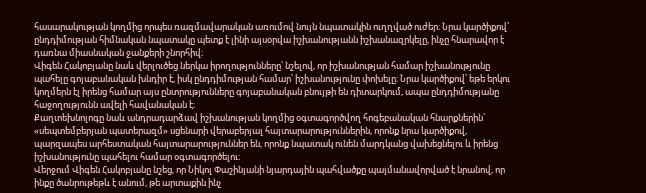հասարակության կողմից որպես ռազմավարական առումով նույն նպատակին ուղղված ուժեր։ Նրա կարծիքով՝ ընդդիմության հիմնական նպատակը պետք է լինի այսօրվա իշխանությանն իշխանազրկելը, ինչը հնարավոր է դառնա միասնական ջանքերի շնորհիվ։
Վիգեն Հակոբյանը նաև վերլուծեց ներկա իրողությունները՝ նշելով, որ իշխանության համար իշխանությունը պահելը գոյաբանական խնդիր է, իսկ ընդդիմության համար՝ իշխանությունը փոխելը։ Նրա կարծիքով՝ եթե երկու կողմերն էլ իրենց համար այս ընտրությունները գոյաբանական բնույթի են դիտարկում, ապա ընդդիմությանը հաջողությունն ավելի հավանական է։
Քաղտեխնոլոգը նաև անդրադարձավ իշխանության կողմից օգտագործվող հոգեբանական հնարքներին՝ «սեպտեմբերյան պատերազմ» սցենարի վերաբերյալ հայտարարություններին, որոնք նրա կարծիքով, պարզապես արհեստական հայտարարություններ են, որոնք նպատակ ունեն մարդկանց վախեցնելու և իրենց իշխանությունը պահելու համար օգտագործելու։
Վերջում Վիգեն Հակոբյանը նշեց, որ Նիկոլ Փաշինյանի նյարդային պահվածքը պայմանավորված է նրանով, որ ինքը ծանրութեթև է անում, թե արտաքին ինչ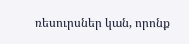ռեսուրսներ կան, որոնք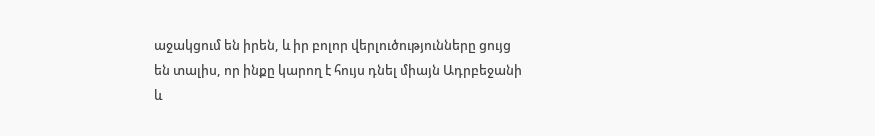աջակցում են իրեն, և իր բոլոր վերլուծությունները ցույց են տալիս, որ ինքը կարող է հույս դնել միայն Ադրբեջանի և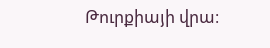Թուրքիայի վրա։